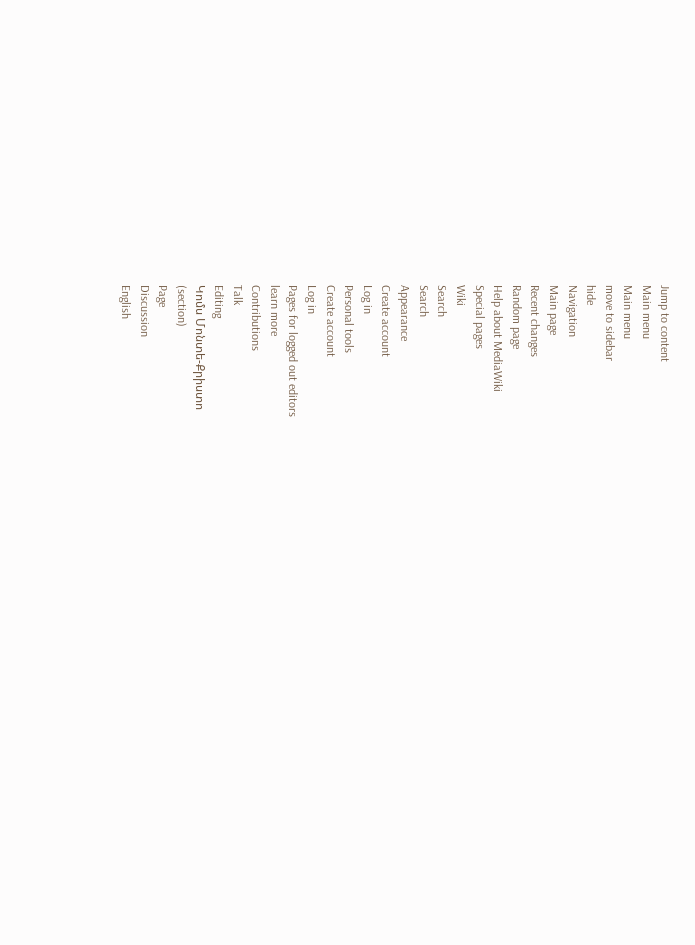Jump to content
Main menu
Main menu
move to sidebar
hide
Navigation
Main page
Recent changes
Random page
Help about MediaWiki
Special pages
Wiki
Search
Search
Appearance
Create account
Log in
Personal tools
Create account
Log in
Pages for logged out editors
learn more
Contributions
Talk
Editing
Կոմս Մոնտե-Քրիստո
(section)
Page
Discussion
English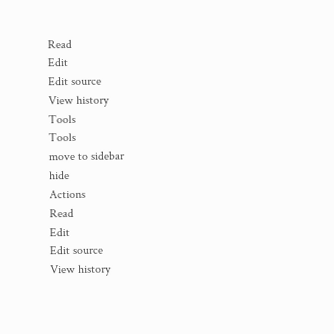Read
Edit
Edit source
View history
Tools
Tools
move to sidebar
hide
Actions
Read
Edit
Edit source
View history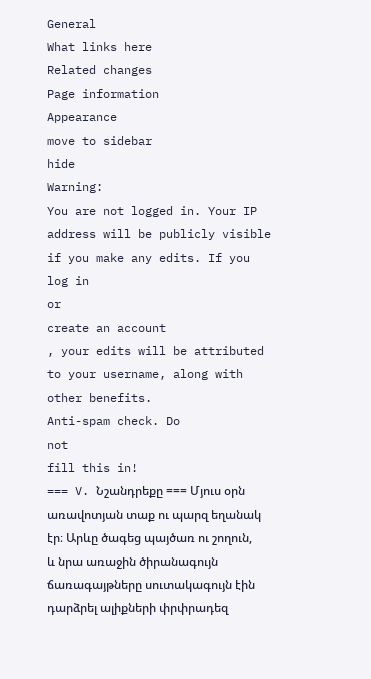General
What links here
Related changes
Page information
Appearance
move to sidebar
hide
Warning:
You are not logged in. Your IP address will be publicly visible if you make any edits. If you
log in
or
create an account
, your edits will be attributed to your username, along with other benefits.
Anti-spam check. Do
not
fill this in!
=== V. Նշանդրեքը === Մյուս օրն առավոտյան տաք ու պարզ եղանակ էր։ Արևը ծագեց պայծառ ու շողուն, և նրա առաջին ծիրանագույն ճառագայթները սուտակագույն էին դարձրել ալիքների փրփրադեզ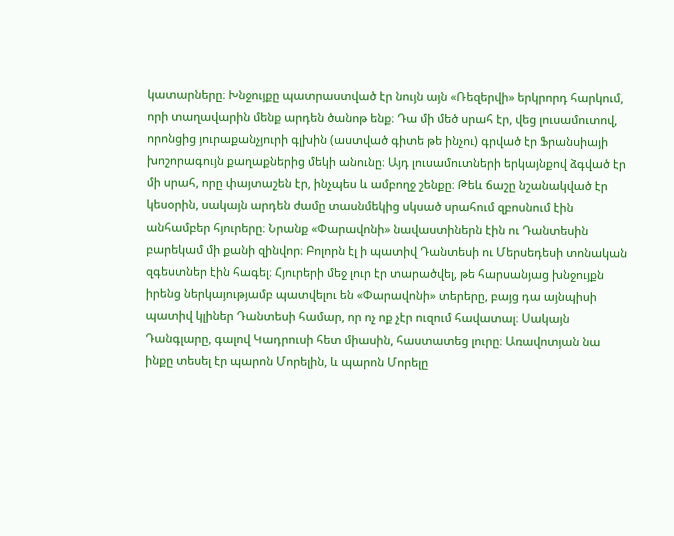կատարները։ Խնջույքը պատրաստված էր նույն այն «Ռեզերվի» երկրորդ հարկում, որի տաղավարին մենք արդեն ծանոթ ենք։ Դա մի մեծ սրահ էր, վեց լուսամուտով, որոնցից յուրաքանչյուրի գլխին (աստված գիտե թե ինչու) գրված էր Ֆրանսիայի խոշորագույն քաղաքներից մեկի անունը։ Այդ լուսամուտների երկայնքով ձգված էր մի սրահ, որը փայտաշեն էր, ինչպես և ամբողջ շենքը։ Թեև ճաշը նշանակված էր կեսօրին, սակայն արդեն ժամը տասնմեկից սկսած սրահում զբոսնում էին անհամբեր հյուրերը։ Նրանք «Փարավոնի» նավաստիներն էին ու Դանտեսին բարեկամ մի քանի զինվոր։ Բոլորն էլ ի պատիվ Դանտեսի ու Մերսեդեսի տոնական զգեստներ էին հագել։ Հյուրերի մեջ լուր էր տարածվել, թե հարսանյաց խնջույքն իրենց ներկայությամբ պատվելու են «Փարավոնի» տերերը, բայց դա այնպիսի պատիվ կլիներ Դանտեսի համար, որ ոչ ոք չէր ուզում հավատալ։ Սակայն Դանգլարը, գալով Կադրուսի հետ միասին, հաստատեց լուրը։ Առավոտյան նա ինքը տեսել էր պարոն Մորելին, և պարոն Մորելը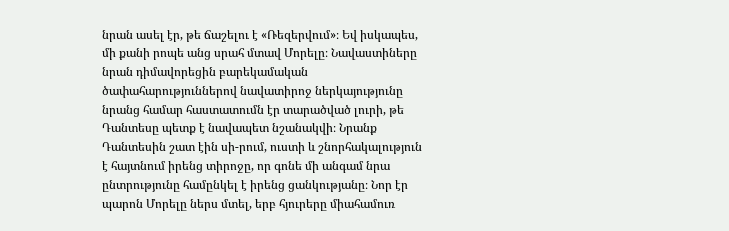նրան ասել էր, թե ճաշելու է «Ռեզերվում»։ Եվ իսկապես, մի քանի րոպե անց սրահ մտավ Մորելը։ Նավաստիները նրան դիմավորեցին բարեկամական ծափահարություններով նավատիրոջ ներկայությունը նրանց համար հաստատումն էր տարածված լուրի, թե Դանտեսը պետք է նավապետ նշանակվի։ Նրանք Դանտեսին շատ էին սի-րում, ուստի և շնորհակալություն է հայտնում իրենց տիրոջը, որ գոնե մի անգամ նրա ընտրությունը համընկել է իրենց ցանկությանը։ Նոր էր պարոն Մորելը ներս մտել, երբ հյուրերը միահամուռ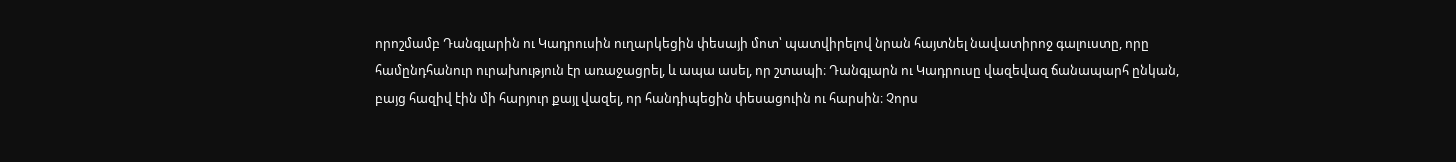որոշմամբ Դանգլարին ու Կադրուսին ուղարկեցին փեսայի մոտ՝ պատվիրելով նրան հայտնել նավատիրոջ գալուստը, որը համընդհանուր ուրախություն էր առաջացրել, և ապա ասել, որ շտապի։ Դանգլարն ու Կադրուսը վազեվազ ճանապարհ ընկան, բայց հազիվ էին մի հարյուր քայլ վազել, որ հանդիպեցին փեսացուին ու հարսին։ Չորս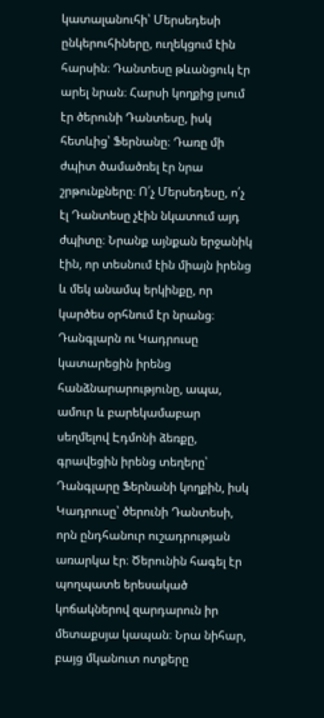կատալանուհի՝ Մերսեդեսի ընկերուհիները, ուղեկցում էին հարսին։ Դանտեսը թևանցուկ էր արել նրան։ Հարսի կողքից լսում էր ծերունի Դանտեսը, իսկ հետևից՝ Ֆերնանը։ Դառը մի ժպիտ ծամածռել էր նրա շրթունքները։ Ո՛չ Մերսեդեսը, ո՛չ էլ Դանտեսը չէին նկատում այդ ժպիտը։ Նրանք այնքան երջանիկ էին, որ տեսնում էին միայն իրենց և մեկ անամպ երկինքը, որ կարծես օրհնում էր նրանց։ Դանգլարն ու Կադրուսը կատարեցին իրենց հանձնարարությունը, ապա, ամուր և բարեկամաբար սեղմելով Էդմոնի ձեռքը, գրավեցին իրենց տեղերը՝ Դանգլարը Ֆերնանի կողքին, իսկ Կադրուսը՝ ծերունի Դանտեսի, որն ընդհանուր ուշադրության առարկա էր։ Ծերունին հագել էր պողպատե երեսակած կոճակներով զարդարուն իր մետաքսյա կապան։ Նրա նիհար, բայց մկանուտ ոտքերը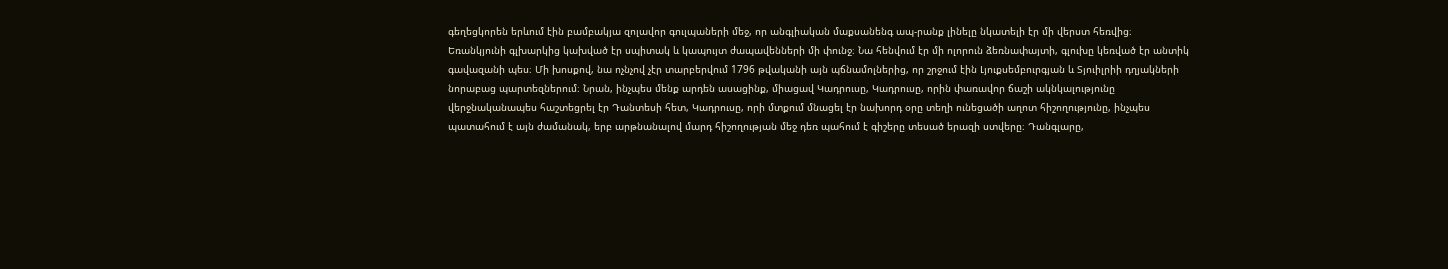գեղեցկորեն երևում էին բամբակյա զոլավոր գուլպաների մեջ, որ անգլիական մաքսանենգ ապ-րանք լինելը նկատելի էր մի վերստ հեռվից։ Եռանկյունի գլխարկից կախված էր սպիտակ և կապույտ ժապավենների մի փունջ։ Նա հենվում էր մի ոլորուն ձեռնափայտի, գլուխը կեռված էր անտիկ գավազանի պես։ Մի խոսքով, նա ոչնչով չէր տարբերվում 1796 թվականի այն պճնամոլներից, որ շրջում էին Լյուքսեմբուրգյան և Տյուիլրիի դղյակների նորաբաց պարտեզներում։ Նրան, ինչպես մենք արդեն ասացինք, միացավ Կադրուսը, Կադրուսը, որին փառավոր ճաշի ակնկալությունը վերջնականապես հաշտեցրել էր Դանտեսի հետ, Կադրուսը, որի մտքում մնացել էր նախորդ օրը տեղի ունեցածի աղոտ հիշողությունը, ինչպես պատահում է այն ժամանակ, երբ արթնանալով մարդ հիշողության մեջ դեռ պահում է գիշերը տեսած երազի ստվերը։ Դանգլարը,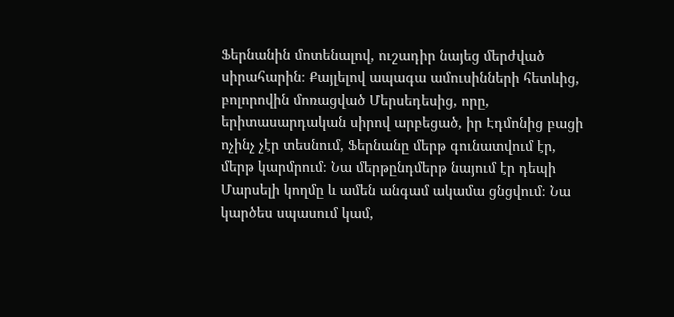Ֆերնանին մոտենալով, ուշադիր նայեց մերժված սիրահարին։ Քայլելով ապագա ամուսինների հետևից, բոլորովին մոռացված Մերսեդեսից, որը, երիտասարդական սիրով արբեցած, իր Էդմոնից բացի ոչինչ չէր տեսնում, Ֆերնանը մերթ գունատվում էր, մերթ կարմրում։ Նա մերթընդմերթ նայում էր դեպի Մարսելի կողմը և ամեն անգամ ակամա ցնցվում։ Նա կարծես սպասում կամ,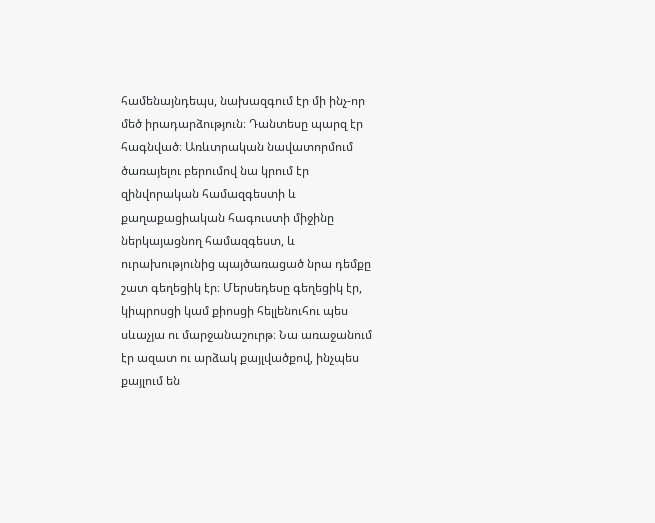համենայնդեպս, նախազգում էր մի ինչ-որ մեծ իրադարձություն։ Դանտեսը պարզ էր հագնված։ Առևտրական նավատորմում ծառայելու բերումով նա կրում էր զինվորական համազգեստի և քաղաքացիական հագուստի միջինը ներկայացնող համազգեստ, և ուրախությունից պայծառացած նրա դեմքը շատ գեղեցիկ էր։ Մերսեդեսը գեղեցիկ էր, կիպրոսցի կամ քիոսցի հելլենուհու պես սևաչյա ու մարջանաշուրթ։ Նա առաջանում էր ազատ ու արձակ քայլվածքով, ինչպես քայլում են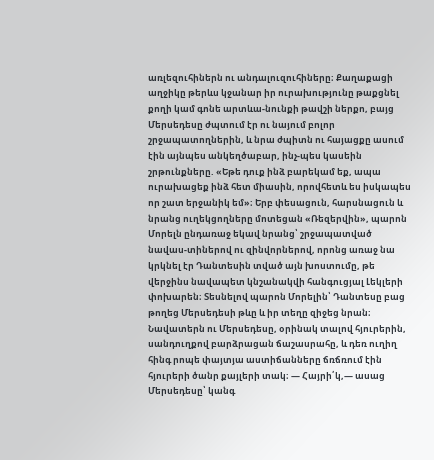առլեզուհիներն ու անդալուզուհիները։ Քաղաքացի աղջիկը թերևս կջանար իր ուրախությունը թաքցնել քողի կամ գոնե արտևա-նունքի թավշի ներքո, բայց Մերսեդեսը ժպտում էր ու նայում բոլոր շրջապատողներին, և նրա ժպիտն ու հայացքը ասում էին այնպես անկեղծաբար, ինչ-պես կասեին շրթունքները. «Եթե դուք ինձ բարեկամ եք, ապա ուրախացեք ինձ հետ միասին, որովհետև ես իսկապես որ շատ երջանիկ եմ»։ Երբ փեսացուն, հարսնացուն և նրանց ուղեկցողները մոտեցան «Ռեզերվին», պարոն Մորելն ընդառաջ եկավ նրանց՝ շրջապատված նավաս-տիներով ու զինվորներով, որոնց առաջ նա կրկնել էր Դանտեսին տված այն խոստումը, թե վերջինս նավապետ կնշանակվի հանգուցյալ Լեկլերի փոխարեն։ Տեսնելով պարոն Մորելին՝ Դանտեսը բաց թողեց Մերսեդեսի թևը և իր տեղը զիջեց նրան։ Նավատերն ու Մերսեդեսը, օրինակ տալով հյուրերին, սանդուղքով բարձրացան ճաշասրահը, և դեռ ուղիղ հինգ րոպե փայտյա աստիճանները ճռճռում էին հյուրերի ծանր քայլերի տակ։ — Հայրի՛կ,— ասաց Մերսեդեսը՝ կանգ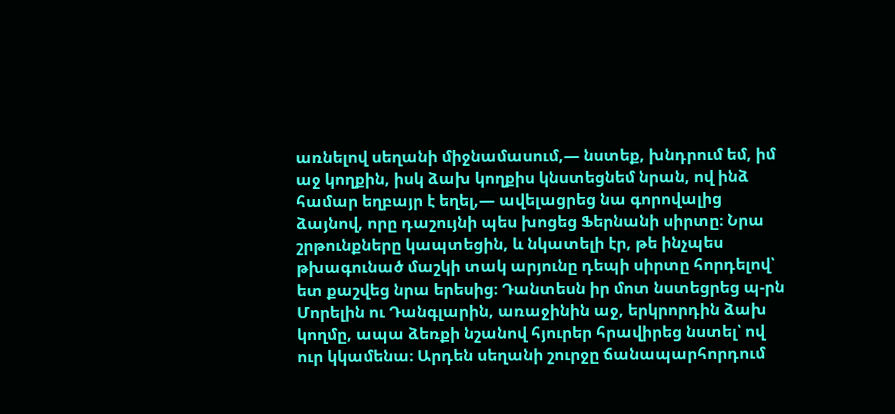առնելով սեղանի միջնամասում,— նստեք, խնդրում եմ, իմ աջ կողքին, իսկ ձախ կողքիս կնստեցնեմ նրան, ով ինձ համար եղբայր է եղել,— ավելացրեց նա գորովալից ձայնով, որը դաշույնի պես խոցեց Ֆերնանի սիրտը։ Նրա շրթունքները կապտեցին, և նկատելի էր, թե ինչպես թխագունած մաշկի տակ արյունը դեպի սիրտը հորդելով՝ ետ քաշվեց նրա երեսից։ Դանտեսն իր մոտ նստեցրեց պ-րն Մորելին ու Դանգլարին, առաջինին աջ, երկրորդին ձախ կողմը, ապա ձեռքի նշանով հյուրեր հրավիրեց նստել՝ ով ուր կկամենա։ Արդեն սեղանի շուրջը ճանապարհորդում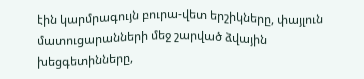էին կարմրագույն բուրա-վետ երշիկները, փայլուն մատուցարանների մեջ շարված ձվային խեցգետինները,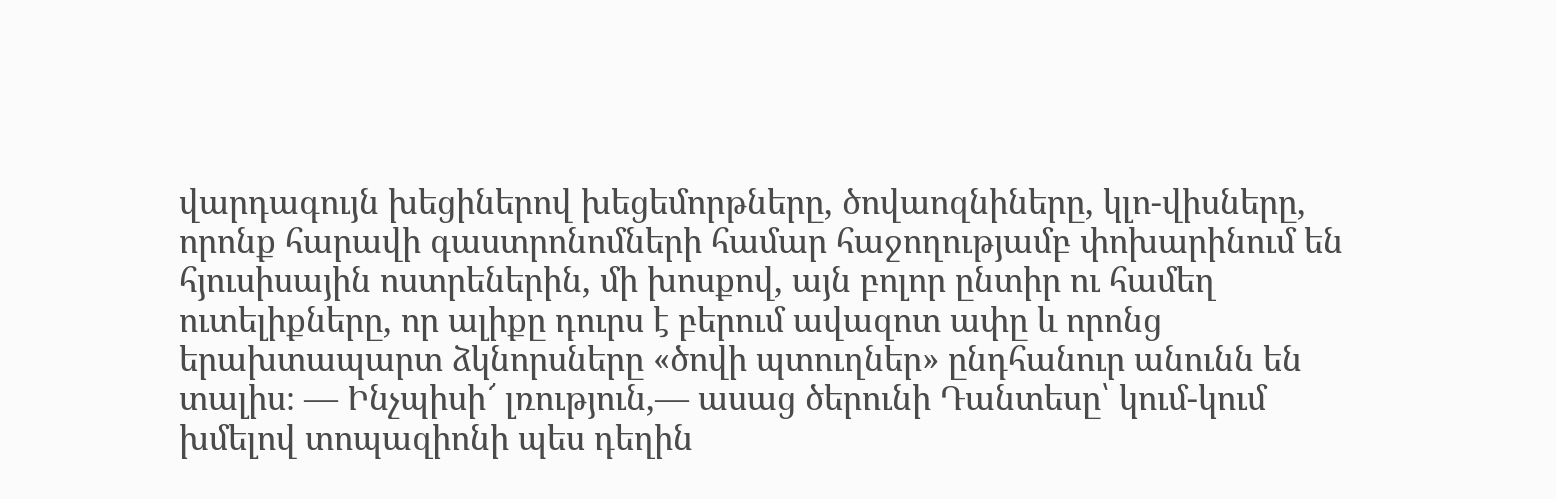վարդագույն խեցիներով խեցեմորթները, ծովաոզնիները, կլո-վիսները, որոնք հարավի գաստրոնոմների համար հաջողությամբ փոխարինում են հյուսիսային ոստրեներին, մի խոսքով, այն բոլոր ընտիր ու համեղ ուտելիքները, որ ալիքը դուրս է բերում ավազոտ ափը և որոնց երախտապարտ ձկնորսները «ծովի պտուղներ» ընդհանուր անունն են տալիս։ — Ինչպիսի՜ լռություն,— ասաց ծերունի Դանտեսը՝ կում-կում խմելով տոպազիոնի պես դեղին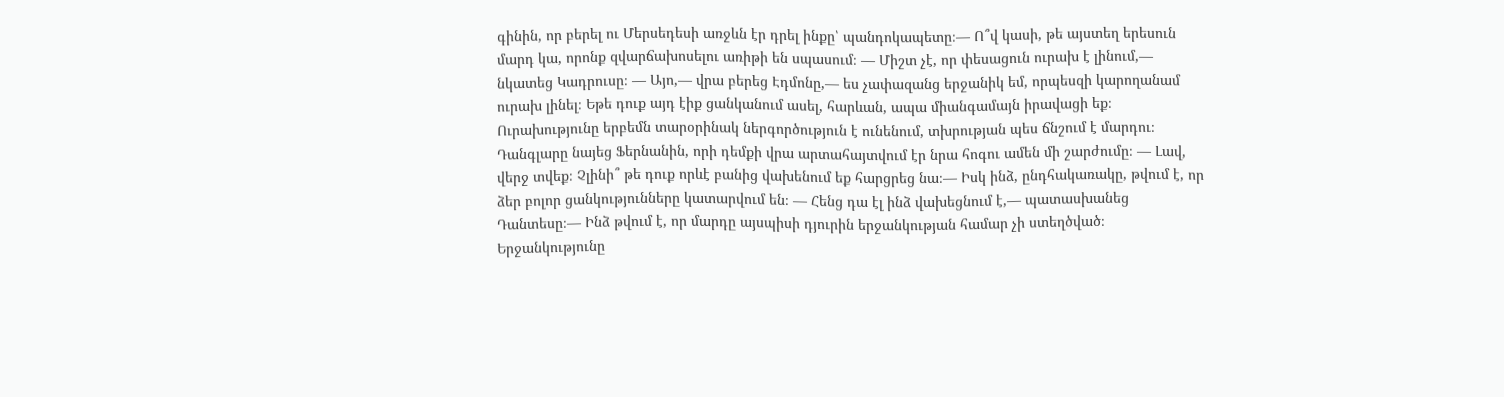գինին, որ բերել ու Մերսեդեսի առջևն էր դրել ինքը՝ պանդոկապետը։— Ո՞վ կասի, թե այստեղ երեսուն մարդ կա, որոնք զվարճախոսելու առիթի են սպասում։ — Միշտ չէ, որ փեսացուն ուրախ է լինում,— նկատեց Կադրուսը։ — Այո,— վրա բերեց Էդմոնը,— ես չափազանց երջանիկ եմ, որպեսզի կարողանամ ուրախ լինել։ Եթե դուք այդ էիք ցանկանում ասել, հարևան, ապա միանգամայն իրավացի եք։ Ուրախությունը երբեմն տարօրինակ ներգործություն է ունենում, տխրության պես ճնշում է մարդու։ Դանգլարը նայեց Ֆերնանին, որի դեմքի վրա արտահայտվում էր նրա հոգու ամեն մի շարժումը։ — Լավ, վերջ տվեք։ Չլինի՞ թե դուք որևէ բանից վախենում եք հարցրեց նա։— Իսկ ինձ, ընդհակառակը, թվում է, որ ձեր բոլոր ցանկությունները կատարվում են։ — Հենց դա էլ ինձ վախեցնում է,— պատասխանեց Դանտեսը։— Ինձ թվում է, որ մարդը այսպիսի դյուրին երջանկության համար չի ստեղծված։ Երջանկությունը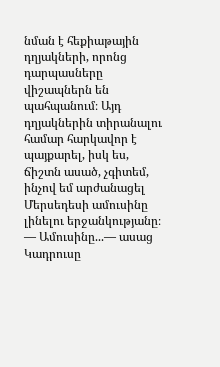նման է հեքիաթային դղյակների, որոնց դարպասները վիշապներն են պահպանում։ Այդ դղյակներին տիրանալու համար հարկավոր է պայքարել, իսկ ես, ճիշտն ասած, չգիտեմ, ինչով եմ արժանացել Մերսեդեսի ամուսինը լինելու երջանկությանը։ — Ամուսինը...— ասաց Կադրուսը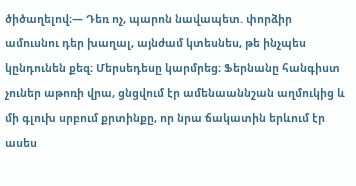ծիծաղելով։— Դեռ ոչ, պարոն նավապետ. փորձիր ամուսնու դեր խաղալ, այնժամ կտեսնես, թե ինչպես կընդունեն քեզ։ Մերսեդեսը կարմրեց։ Ֆերնանը հանգիստ չուներ աթոռի վրա, ցնցվում էր ամենաաննշան աղմուկից և մի գլուխ սրբում քրտինքը, որ նրա ճակատին երևում էր ասես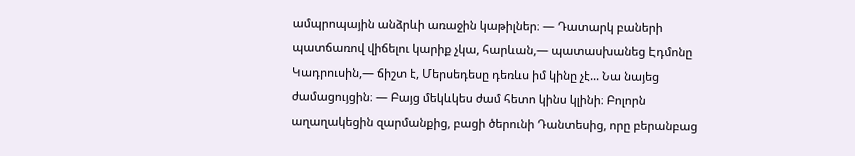ամպրոպային անձրևի առաջին կաթիլներ։ — Դատարկ բաների պատճառով վիճելու կարիք չկա, հարևան,— պատասխանեց Էդմոնը Կադրուսին,— ճիշտ է, Մերսեդեսը դեռևս իմ կինը չէ... Նա նայեց ժամացույցին։ — Բայց մեկևկես ժամ հետո կինս կլինի։ Բոլորն աղաղակեցին զարմանքից, բացի ծերունի Դանտեսից, որը բերանբաց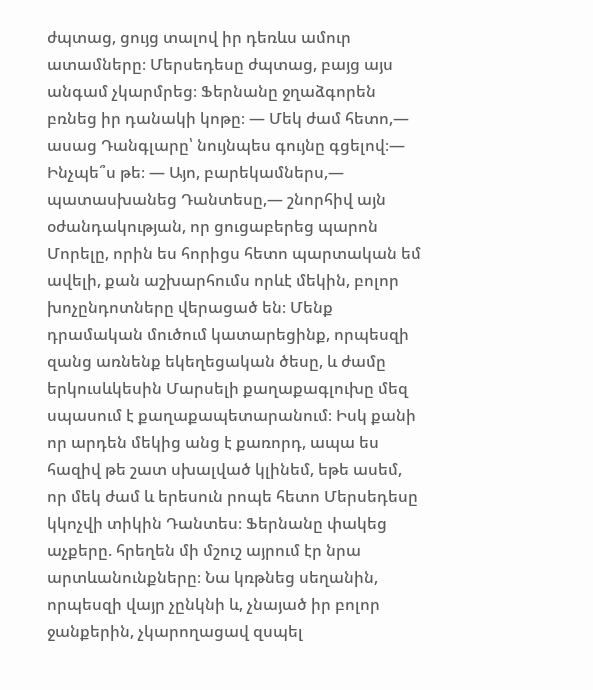ժպտաց, ցույց տալով իր դեռևս ամուր ատամները։ Մերսեդեսը ժպտաց, բայց այս անգամ չկարմրեց։ Ֆերնանը ջղաձգորեն բռնեց իր դանակի կոթը։ — Մեկ ժամ հետո,— ասաց Դանգլարը՝ նույնպես գույնը գցելով։— Ինչպե՞ս թե։ — Այո, բարեկամներս,— պատասխանեց Դանտեսը,— շնորհիվ այն օժանդակության, որ ցուցաբերեց պարոն Մորելը, որին ես հորիցս հետո պարտական եմ ավելի, քան աշխարհումս որևէ մեկին, բոլոր խոչընդոտները վերացած են։ Մենք դրամական մուծում կատարեցինք, որպեսզի զանց առնենք եկեղեցական ծեսը, և ժամը երկուսևկեսին Մարսելի քաղաքագլուխը մեզ սպասում է քաղաքապետարանում։ Իսկ քանի որ արդեն մեկից անց է քառորդ, ապա ես հազիվ թե շատ սխալված կլինեմ, եթե ասեմ, որ մեկ ժամ և երեսուն րոպե հետո Մերսեդեսը կկոչվի տիկին Դանտես։ Ֆերնանը փակեց աչքերը. հրեղեն մի մշուշ այրում էր նրա արտևանունքները։ Նա կռթնեց սեղանին, որպեսզի վայր չընկնի և, չնայած իր բոլոր ջանքերին, չկարողացավ զսպել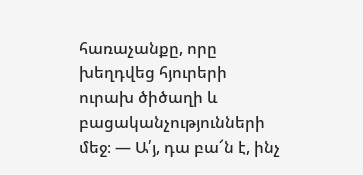հառաչանքը, որը խեղդվեց հյուրերի ուրախ ծիծաղի և բացականչությունների մեջ։ — Ա՛յ, դա բա՜ն է, ինչ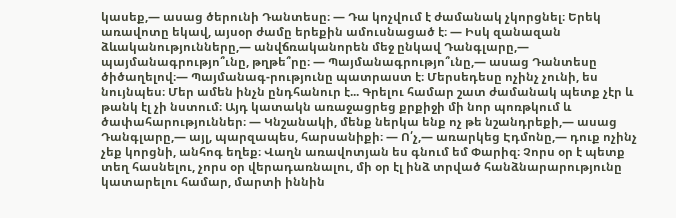կասեք,— ասաց ծերունի Դանտեսը։ — Դա կոչվում է ժամանակ չկորցնել։ Երեկ առավոտը եկավ, այսօր ժամը երեքին ամուսնացած է։ — Իսկ զանազան ձևականությունները,— անվճռականորեն մեջ ընկավ Դանգլարը,— պայմանագրությո՞ւնը, թղթե՞րը։ — Պայմանագրությո՞ւնը,— ասաց Դանտեսը ծիծաղելով։— Պայմանագ-րությունը պատրաստ է։ Մերսեդեսը ոչինչ չունի, ես նույնպես։ Մեր ամեն ինչն ընդհանուր է... Գրելու համար շատ ժամանակ պետք չէր և թանկ էլ չի նստում։ Այդ կատակն առաջացրեց քրքիջի մի նոր պոռթկում և ծափահարություններ։ — Կնշանակի, մենք ներկա ենք ոչ թե նշանդրեքի,— ասաց Դանգլարը,— այլ, պարզապես, հարսանիքի։ — Ո՛չ,— առարկեց Էդմոնը,— դուք ոչինչ չեք կորցնի, անհոգ եղեք։ Վաղն առավոտյան ես գնում եմ Փարիզ։ Չորս օր է պետք տեղ հասնելու, չորս օր վերադառնալու, մի օր էլ ինձ տրված հանձնարարությունը կատարելու համար, մարտի իննին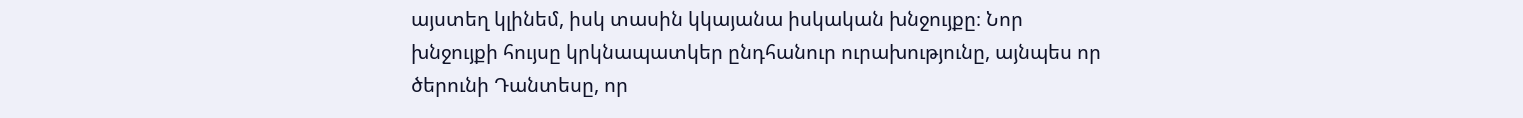այստեղ կլինեմ, իսկ տասին կկայանա իսկական խնջույքը։ Նոր խնջույքի հույսը կրկնապատկեր ընդհանուր ուրախությունը, այնպես որ ծերունի Դանտեսը, որ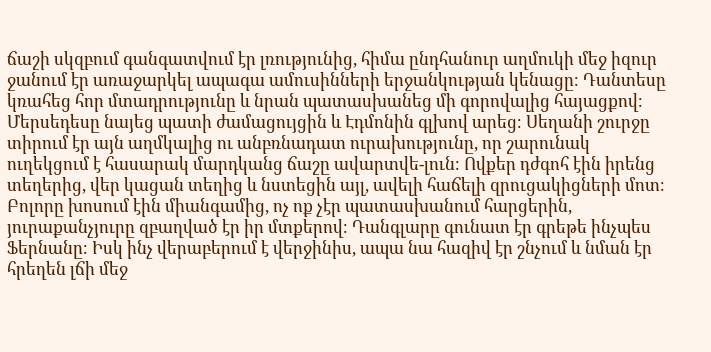ճաշի սկզբում գանգատվում էր լռությունից, հիմա ընդհանուր աղմուկի մեջ իզուր ջանում էր առաջարկել ապագա ամուսինների երջանկության կենացը։ Դանտեսը կռահեց հոր մտադրությունը և նրան պատասխանեց մի գորովալից հայացքով։ Մերսեդեսը նայեց պատի ժամացույցին և Էդմոնին գլխով արեց։ Սեղանի շուրջը տիրում էր այն աղմկալից ու անբռնադատ ուրախությունը, որ շարունակ ուղեկցում է հասարակ մարդկանց ճաշը ավարտվե-լուն։ Ովքեր դժգոհ էին իրենց տեղերից, վեր կացան տեղից և նստեցին այլ, ավելի հաճելի զրուցակիցների մոտ։ Բոլորը խոսում էին միանգամից, ոչ ոք չէր պատասխանում հարցերին, յուրաքանչյուրը զբաղված էր իր մտքերով։ Դանգլարը գունատ էր գրեթե ինչպես Ֆերնանը։ Իսկ ինչ վերաբերում է վերջինիս, ապա նա հազիվ էր շնչում և նման էր հրեղեն լճի մեջ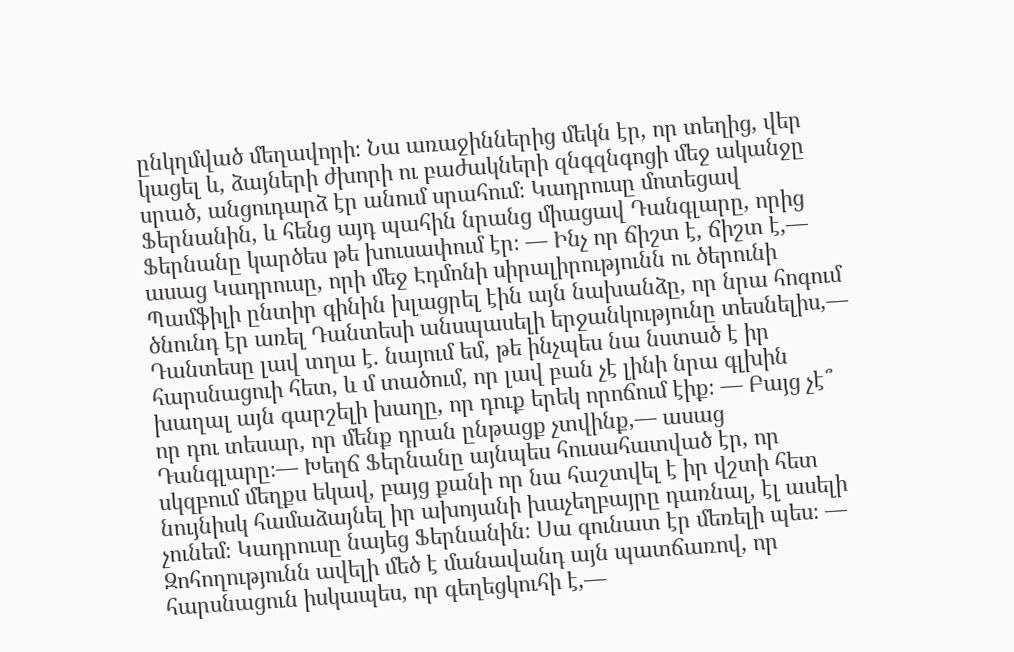ընկղմված մեղավորի։ Նա առաջիններից մեկն էր, որ տեղից, վեր կացել և, ձայների ժխորի ու բաժակների զնգզնգոցի մեջ ականջը սրած, անցուդարձ էր անում սրահում։ Կադրուսը մոտեցավ Ֆերնանին, և հենց այդ պահին նրանց միացավ Դանգլարը, որից Ֆերնանը կարծես թե խուսափում էր։ — Ինչ որ ճիշտ է, ճիշտ է,— ասաց Կադրուսը, որի մեջ Էդմոնի սիրալիրությունն ու ծերունի Պամֆիլի ընտիր գինին խլացրել էին այն նախանձը, որ նրա հոգում ծնունդ էր առել Դանտեսի անսպասելի երջանկությունը տեսնելիս,— Դանտեսը լավ տղա է. նայում եմ, թե ինչպես նա նստած է իր հարսնացուի հետ, և մ տածում, որ լավ բան չէ լինի նրա գլխին խաղալ այն գարշելի խաղը, որ դուք երեկ որոճում էիք։ — Բայց չէ՞ որ դու տեսար, որ մենք դրան ընթացք չտվինք,— ասաց Դանգլարը։— Խեղճ Ֆերնանը այնպես հուսահատված էր, որ սկզբում մեղքս եկավ, բայց քանի որ նա հաշտվել է իր վշտի հետ նույնիսկ համաձայնել իր ախոյանի խաչեղբայրը դառնալ, էլ ասելի չունեմ։ Կադրուսը նայեց Ֆերնանին։ Սա գունատ էր մեռելի պես։ — Զոհողությունն ավելի մեծ է մանավանդ այն պատճառով, որ հարսնացուն իսկապես, որ գեղեցկուհի է,—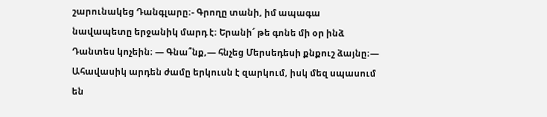շարունակեց Դանգլարը։- Գրողը տանի, իմ ապագա նավապետը երջանիկ մարդ է։ Երանի՜ թե գոնե մի օր ինձ Դանտես կոչեին։ — Գնա՞նք,— հնչեց Մերսեդեսի քնքուշ ձայնը։— Ահավասիկ արդեն ժամը երկուսն է զարկում, իսկ մեզ սպասում են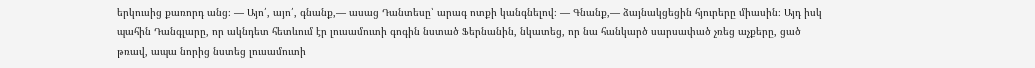երկուսից քառորդ անց։ — Այո՛, այո՛, գնանք,— ասաց Դանտեսը՝ արագ ոտքի կանգնելով։ — Գնանք,— ձայնակցեցին հյուրերը միասին։ Այդ իսկ պահին Դանգլարը, որ ակնդետ հետևում էր լուսամուտի գոգին նստած Ֆերնանին, նկատեց, որ նա հանկարծ սարսափած չռեց աչքերը, ցած թռավ, ապա նորից նստեց լուսամուտի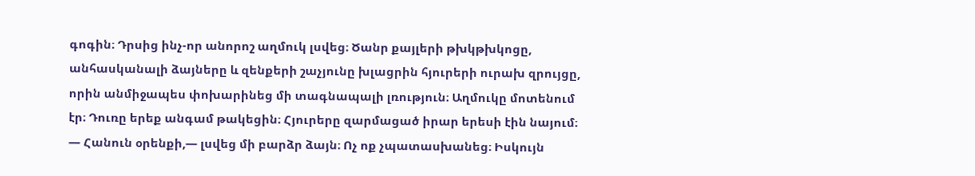գոգին։ Դրսից ինչ-որ անորոշ աղմուկ լսվեց։ Ծանր քայլերի թխկթխկոցը, անհասկանալի ձայները և զենքերի շաչյունը խլացրին հյուրերի ուրախ զրույցը, որին անմիջապես փոխարինեց մի տագնապալի լռություն։ Աղմուկը մոտենում էր։ Դուռը երեք անգամ թակեցին։ Հյուրերը զարմացած իրար երեսի էին նայում։ — Հանուն օրենքի,— լսվեց մի բարձր ձայն։ Ոչ ոք չպատասխանեց։ Իսկույն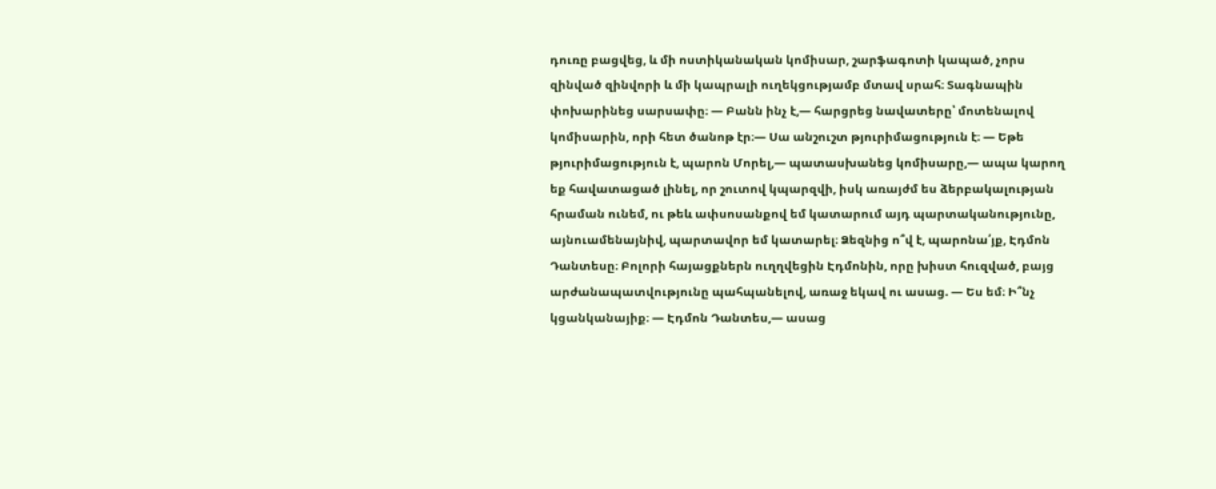դուռը բացվեց, և մի ոստիկանական կոմիսար, շարֆագոտի կապած, չորս զինված զինվորի և մի կապրալի ուղեկցությամբ մտավ սրահ։ Տագնապին փոխարինեց սարսափը։ — Բանն ինչ է,— հարցրեց նավատերը՝ մոտենալով կոմիսարին, որի հետ ծանոթ էր։— Սա անշուշտ թյուրիմացություն է։ — Եթե թյուրիմացություն է, պարոն Մորել,— պատասխանեց կոմիսարը,— ապա կարող եք հավատացած լինել, որ շուտով կպարզվի, իսկ առայժմ ես ձերբակալության հրաման ունեմ, ու թեև ափսոսանքով եմ կատարում այդ պարտականությունը, այնուամենայնիվ, պարտավոր եմ կատարել։ Ձեզնից ո՞վ է, պարոնա՛յք, Էդմոն Դանտեսը։ Բոլորի հայացքներն ուղղվեցին Էդմոնին, որը խիստ հուզված, բայց արժանապատվությունը պահպանելով, առաջ եկավ ու ասաց. — Ես եմ։ Ի՞նչ կցանկանայիք։ — Էդմոն Դանտես,— ասաց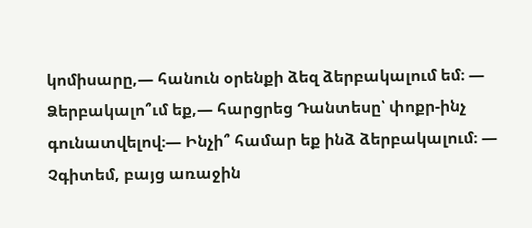կոմիսարը,— հանուն օրենքի ձեզ ձերբակալում եմ։ — Ձերբակալո՞ւմ եք,— հարցրեց Դանտեսը՝ փոքր-ինչ գունատվելով։— Ինչի՞ համար եք ինձ ձերբակալում։ — Չգիտեմ, բայց առաջին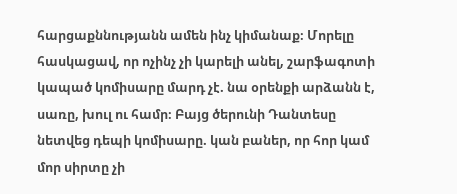հարցաքննությանն ամեն ինչ կիմանաք։ Մորելը հասկացավ, որ ոչինչ չի կարելի անել, շարֆագոտի կապած կոմիսարը մարդ չէ. նա օրենքի արձանն է, սառը, խուլ ու համր։ Բայց ծերունի Դանտեսը նետվեց դեպի կոմիսարը. կան բաներ, որ հոր կամ մոր սիրտը չի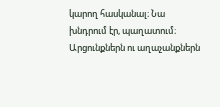կարող հասկանալ։ Նա խնդրում էր, պաղատում։ Արցունքներն ու աղաչանքներն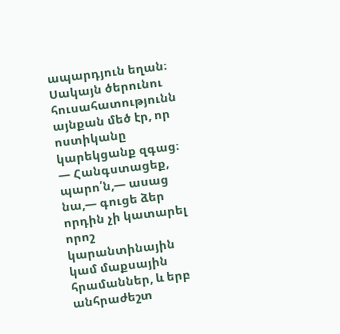ապարդյուն եղան։ Սակայն ծերունու հուսահատությունն այնքան մեծ էր, որ ոստիկանը կարեկցանք զգաց։ — Հանգստացեք, պարո՛ն,— ասաց նա,— գուցե ձեր որդին չի կատարել որոշ կարանտինային կամ մաքսային հրամաններ, և երբ անհրաժեշտ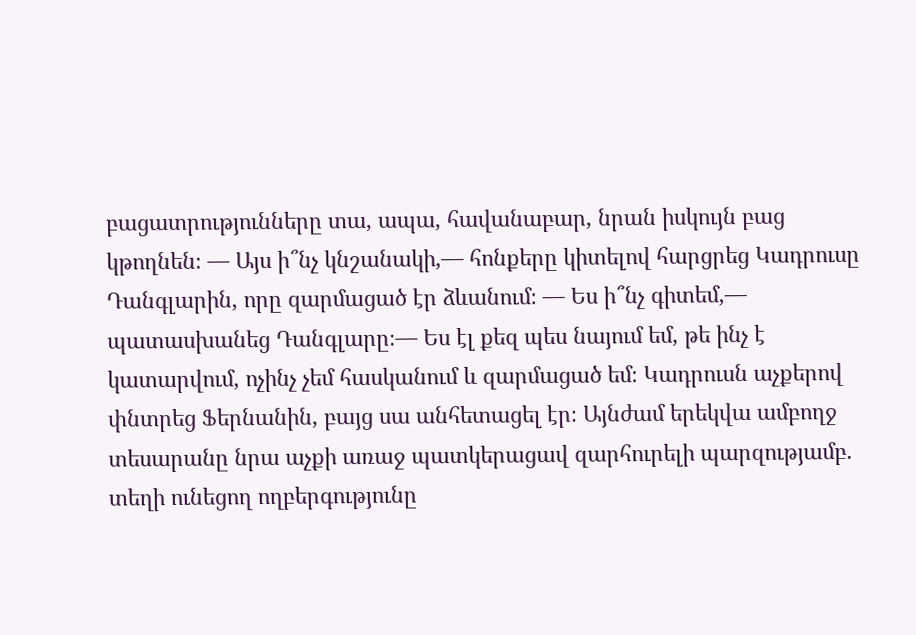բացատրությունները տա, ապա, հավանաբար, նրան իսկույն բաց կթողնեն։ — Այս ի՞նչ կնշանակի,— հոնքերը կիտելով հարցրեց Կադրուսը Դանգլարին, որը զարմացած էր ձևանում։ — Ես ի՞նչ գիտեմ,— պատասխանեց Դանգլարը։— Ես էլ քեզ պես նայում եմ, թե ինչ է կատարվում, ոչինչ չեմ հասկանում և զարմացած եմ։ Կադրուսն աչքերով փնտրեց Ֆերնանին, բայց սա անհետացել էր։ Այնժամ երեկվա ամբողջ տեսարանը նրա աչքի առաջ պատկերացավ զարհուրելի պարզությամբ. տեղի ունեցող ողբերգությունը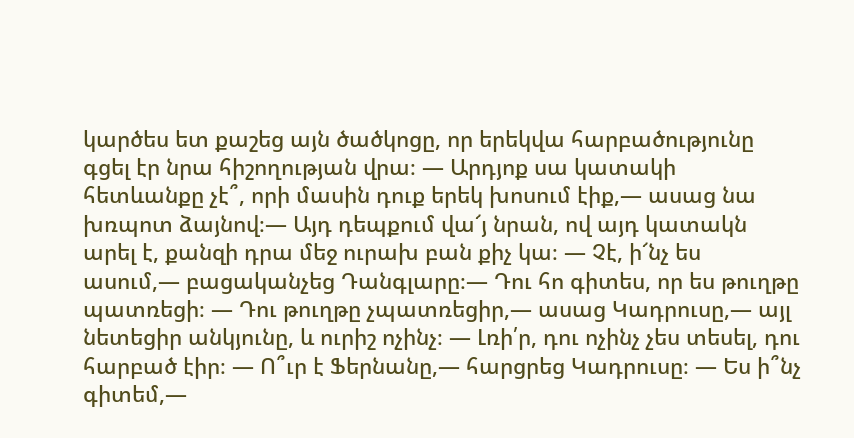կարծես ետ քաշեց այն ծածկոցը, որ երեկվա հարբածությունը գցել էր նրա հիշողության վրա։ — Արդյոք սա կատակի հետևանքը չէ՞, որի մասին դուք երեկ խոսում էիք,— ասաց նա խռպոտ ձայնով։— Այդ դեպքում վա՜յ նրան, ով այդ կատակն արել է, քանզի դրա մեջ ուրախ բան քիչ կա։ — Չէ, ի՜նչ ես ասում,— բացականչեց Դանգլարը։— Դու հո գիտես, որ ես թուղթը պատռեցի։ — Դու թուղթը չպատռեցիր,— ասաց Կադրուսը,— այլ նետեցիր անկյունը, և ուրիշ ոչինչ։ — Լռի՛ր, դու ոչինչ չես տեսել, դու հարբած էիր։ — Ո՞ւր է Ֆերնանը,— հարցրեց Կադրուսը։ — Ես ի՞նչ գիտեմ,—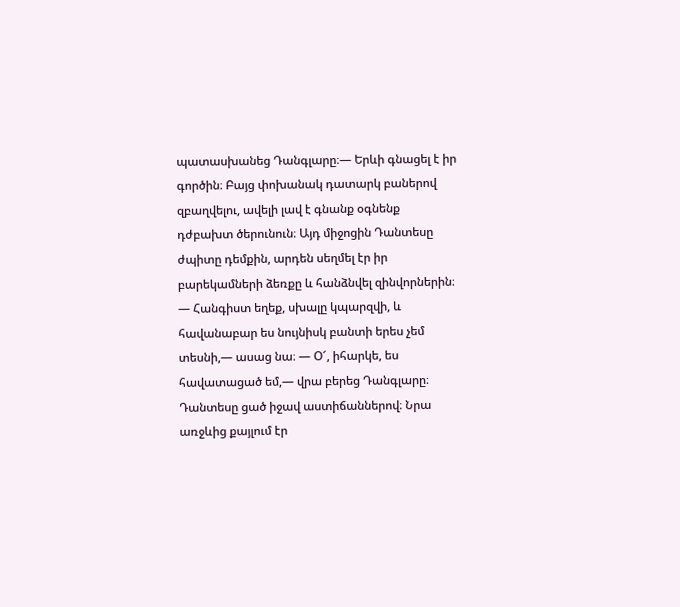պատասխանեց Դանգլարը։— Երևի գնացել է իր գործին։ Բայց փոխանակ դատարկ բաներով զբաղվելու, ավելի լավ է գնանք օգնենք դժբախտ ծերունուն։ Այդ միջոցին Դանտեսը ժպիտը դեմքին, արդեն սեղմել էր իր բարեկամների ձեռքը և հանձնվել զինվորներին։ — Հանգիստ եղեք, սխալը կպարզվի, և հավանաբար ես նույնիսկ բանտի երես չեմ տեսնի,— ասաց նա։ — Օ՜, իհարկե, ես հավատացած եմ,— վրա բերեց Դանգլարը։ Դանտեսը ցած իջավ աստիճաններով։ Նրա առջևից քայլում էր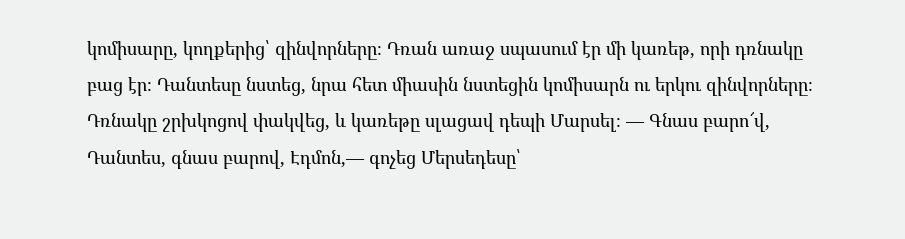կոմիսարը, կողքերից՝ զինվորները։ Դռան առաջ սպասում էր մի կառեթ, որի դռնակը բաց էր։ Դանտեսը նստեց, նրա հետ միասին նստեցին կոմիսարն ու երկու զինվորները։ Դռնակը շրխկոցով փակվեց, և կառեթը սլացավ դեպի Մարսել։ — Գնաս բարո՜վ, Դանտես, գնաս բարով, Էդմոն,— գոչեց Մերսեդեսը՝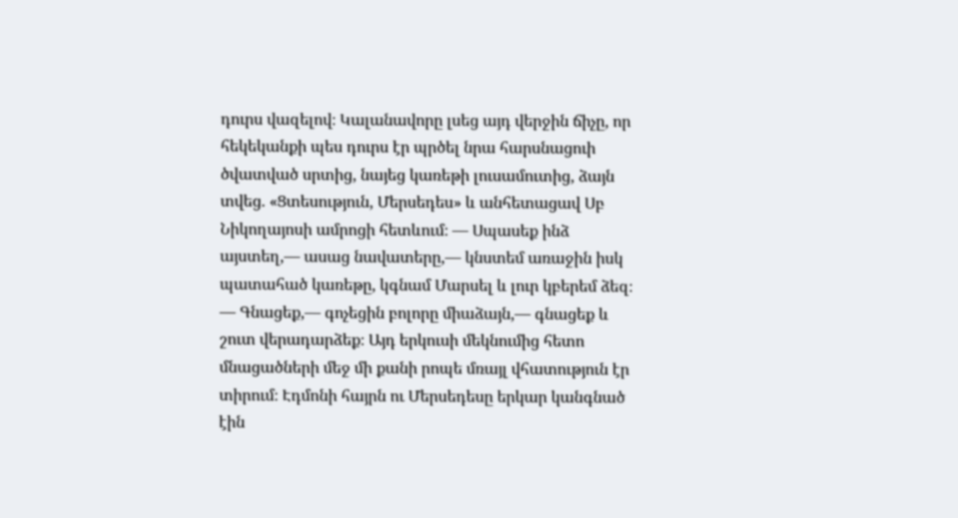դուրս վազելով։ Կալանավորը լսեց այդ վերջին ճիչը, որ հեկեկանքի պես դուրս էր պրծել նրա հարսնացուի ծվատված սրտից, նայեց կառեթի լուսամուտից, ձայն տվեց. «Ցտեսություն, Մերսեդես» և անհետացավ Սբ Նիկողայոսի ամրոցի հետևում։ — Սպասեք ինձ այստեղ,— ասաց նավատերը,— կնստեմ առաջին իսկ պատահած կառեթը, կգնամ Մարսել և լուր կբերեմ ձեզ։ — Գնացեք,— գոչեցին բոլորը միաձայն,— գնացեք և շուտ վերադարձեք։ Այդ երկուսի մեկնումից հետո մնացածների մեջ մի քանի րոպե մռայլ վհատություն էր տիրում։ Էդմոնի հայրն ու Մերսեդեսը երկար կանգնած էին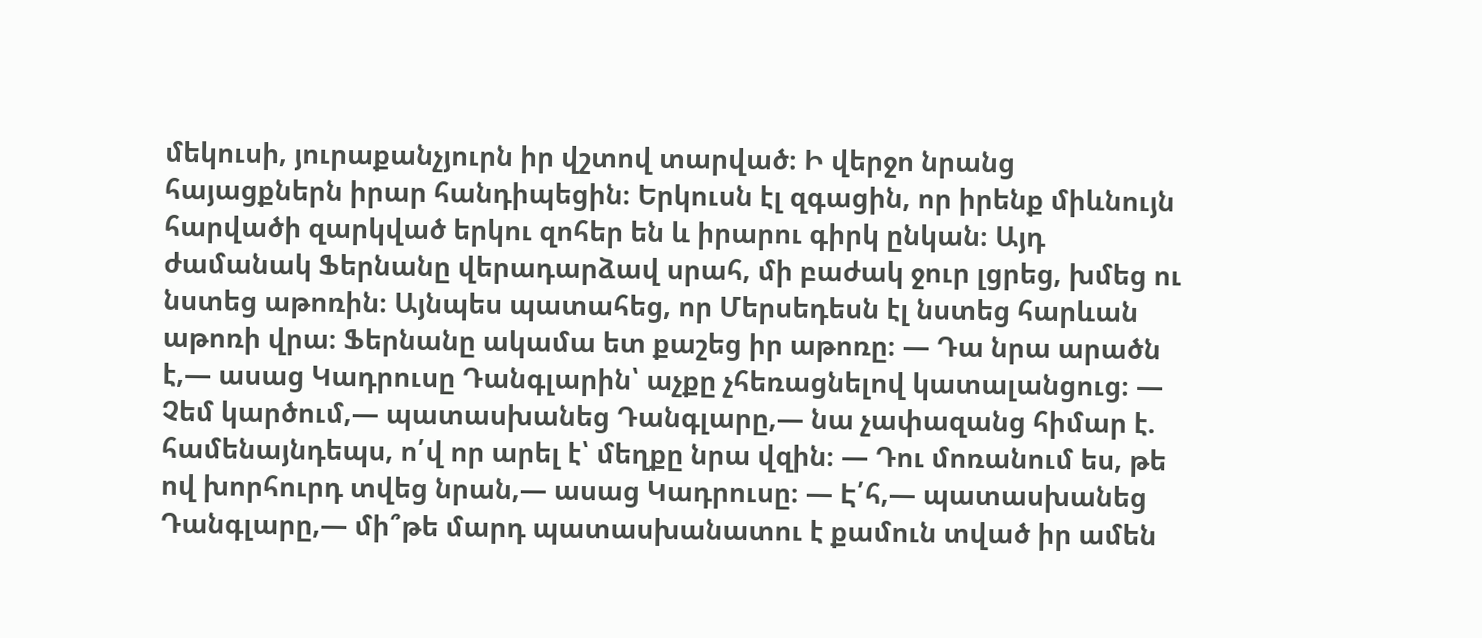մեկուսի, յուրաքանչյուրն իր վշտով տարված։ Ի վերջո նրանց հայացքներն իրար հանդիպեցին։ Երկուսն էլ զգացին, որ իրենք միևնույն հարվածի զարկված երկու զոհեր են և իրարու գիրկ ընկան։ Այդ ժամանակ Ֆերնանը վերադարձավ սրահ, մի բաժակ ջուր լցրեց, խմեց ու նստեց աթոռին։ Այնպես պատահեց, որ Մերսեդեսն էլ նստեց հարևան աթոռի վրա։ Ֆերնանը ակամա ետ քաշեց իր աթոռը։ — Դա նրա արածն է,— ասաց Կադրուսը Դանգլարին՝ աչքը չհեռացնելով կատալանցուց։ — Չեմ կարծում,— պատասխանեց Դանգլարը,— նա չափազանց հիմար է. համենայնդեպս, ո՛վ որ արել է՝ մեղքը նրա վզին։ — Դու մոռանում ես, թե ով խորհուրդ տվեց նրան,— ասաց Կադրուսը։ — Է՛հ,— պատասխանեց Դանգլարը,— մի՞թե մարդ պատասխանատու է քամուն տված իր ամեն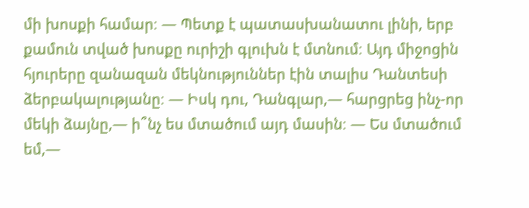մի խոսքի համար։ — Պետք է պատասխանատու լինի, երբ քամուն տված խոսքը ուրիշի գլուխն է մտնում։ Այդ միջոցին հյուրերը զանազան մեկնություններ էին տալիս Դանտեսի ձերբակալությանը։ — Իսկ դու, Դանգլար,— հարցրեց ինչ-որ մեկի ձայնը,— ի՞նչ ես մտածում այդ մասին։ — Ես մտածում եմ,—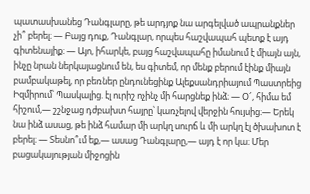պատասխանեց Դանգլարը, թե արդյոք նա արգելված ապրանքներ չի՞ բերել։ — Բայց դուք, Դանգլար, որպես հաշվապահ պետք է այդ գիտենայիք։ — Այո, իհարկե, բայց հաշվապահը իմանում է միայն այն, ինչը նրան ներկայացնում են, ես գիտեմ, որ մենք բերում էինք միայն բամբակաթել, որ բեռներ ընդունեցինք Ալեքսանդրիայում Պաստրեից Իզմիրում՝ Պասկալից. էլ ուրիշ ոչինչ մի հարցնեք ինձ։ — Օ՜, հիմա եմ հիշում,— շշնջաց դժբախտ հայրը՝ կառչելով վերջին հույսից։— Երեկ նա ինձ ասաց, թե ինձ համար մի արկղ սուրճ և մի արկղ էլ ծխախոտ է բերել։ — Տեսնո՞ւմ եք,— ասաց Դանգլարը,— այդ է որ կա։ Մեր բացակայության միջոցին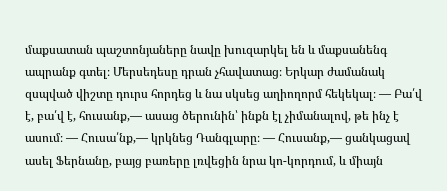մաքսատան պաշտոնյաները նավը խուզարկել են և մաքսանենգ ապրանք գտել։ Մերսեդեսը դրան չհավատաց։ Երկար ժամանակ զսպված վիշտը դուրս հորդեց և նա սկսեց աղիողորմ հեկեկալ։ — Բա՛վ է, բա՛վ է, հուսանք,— ասաց ծերունին՝ ինքն էլ չիմանալով, թե ինչ է ասում։ — Հուսա՛նք,— կրկնեց Դանգլարը։ — Հուսանք,— ցանկացավ ասել Ֆերնանը, բայց բառերը լռվեցին նրա կո-կորդում, և միայն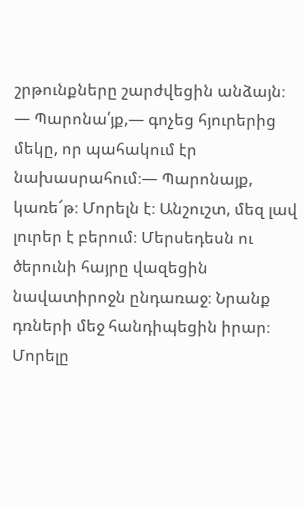շրթունքները շարժվեցին անձայն։ — Պարոնա՛յք,— գոչեց հյուրերից մեկը, որ պահակում էր նախասրահում։— Պարոնայք, կառե՜թ։ Մորելն է։ Անշուշտ, մեզ լավ լուրեր է բերում։ Մերսեդեսն ու ծերունի հայրը վազեցին նավատիրոջն ընդառաջ։ Նրանք դռների մեջ հանդիպեցին իրար։ Մորելը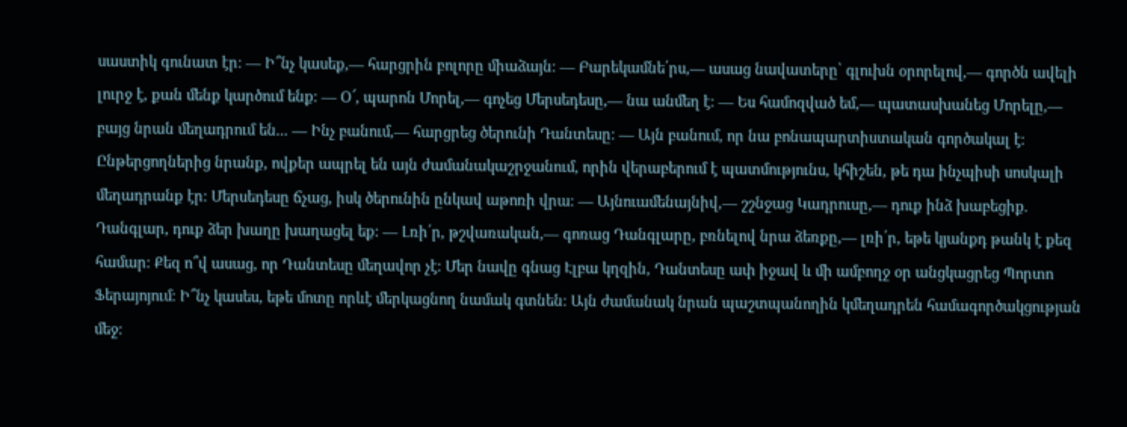սաստիկ գունատ էր։ — Ի՞նչ կասեք,— հարցրին բոլորը միաձայն։ — Բարեկամնե՛րս,— ասաց նավատերը՝ գլուխն օրորելով,— գործն ավելի լուրջ է, քան մենք կարծում ենք։ — Օ՜, պարոն Մորել,— գոչեց Մերսեդեսը,— նա անմեղ է։ — Ես համոզված եմ,— պատասխանեց Մորելը,— բայց նրան մեղադրում են... — Ինչ բանում,— հարցրեց ծերունի Դանտեսը։ — Այն բանում, որ նա բոնապարտիստական գործակալ է։ Ընթերցողներից նրանք, ովքեր ապրել են այն ժամանակաշրջանում, որին վերաբերում է պատմությունս, կհիշեն, թե դա ինչպիսի սոսկալի մեղադրանք էր։ Մերսեդեսը ճչաց, իսկ ծերունին ընկավ աթոռի վրա։ — Այնուամենայնիվ,— շշնջաց Կադրուսը,— դուք ինձ խաբեցիք. Դանգլար, դուք ձեր խաղը խաղացել եք։ — Լռի՛ր, թշվառական,— գոռաց Դանգլարը, բռնելով նրա ձեռքը,— լռի՛ր, եթե կյանքդ թանկ է քեզ համար։ Քեզ ո՞վ ասաց, որ Դանտեսը մեղավոր չէ։ Մեր նավը գնաց Էլբա կղզին, Դանտեսը ափ իջավ և մի ամբողջ օր անցկացրեց Պորտո Ֆերայոյում։ Ի՞նչ կասես, եթե մոտը որևէ մերկացնող նամակ գտնեն։ Այն ժամանակ նրան պաշտպանողին կմեղադրեն համագործակցության մեջ։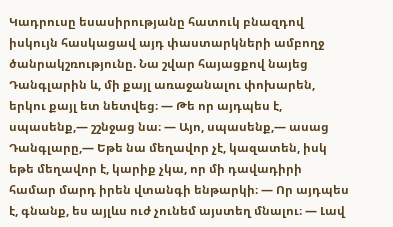Կադրուսը եսասիրությանը հատուկ բնազդով իսկույն հասկացավ այդ փաստարկների ամբողջ ծանրակշռությունը. Նա շվար հայացքով նայեց Դանգլարին և, մի քայլ առաջանալու փոխարեն, երկու քայլ ետ նետվեց։ — Թե որ այդպես է, սպասենք,— շշնջաց նա։ — Այո, սպասենք,— ասաց Դանգլարը,— Եթե նա մեղավոր չէ, կազատեն, իսկ եթե մեղավոր է, կարիք չկա, որ մի դավադիրի համար մարդ իրեն վտանգի ենթարկի։ — Որ այդպես է, գնանք, ես այլևս ուժ չունեմ այստեղ մնալու։ — Լավ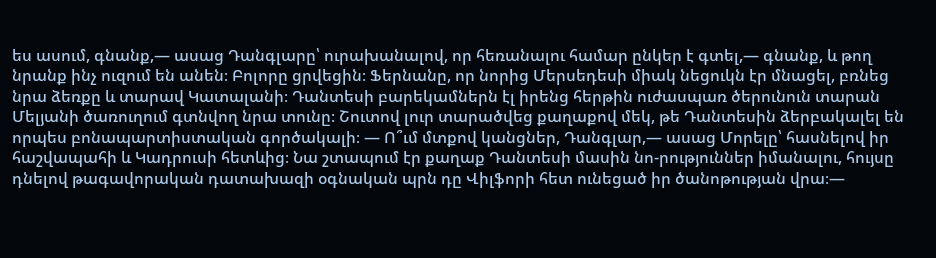ես ասում, գնանք,— ասաց Դանգլարը՝ ուրախանալով, որ հեռանալու համար ընկեր է գտել,— գնանք, և թող նրանք ինչ ուզում են անեն։ Բոլորը ցրվեցին։ Ֆերնանը, որ նորից Մերսեդեսի միակ նեցուկն էր մնացել, բռնեց նրա ձեռքը և տարավ Կատալանի։ Դանտեսի բարեկամներն էլ իրենց հերթին ուժասպառ ծերունուն տարան Մելյանի ծառուղում գտնվող նրա տունը։ Շուտով լուր տարածվեց քաղաքով մեկ, թե Դանտեսին ձերբակալել են որպես բոնապարտիստական գործակալի։ — Ո՞ւմ մտքով կանցներ, Դանգլար,— ասաց Մորելը՝ հասնելով իր հաշվապահի և Կադրուսի հետևից։ Նա շտապում էր քաղաք Դանտեսի մասին նո-րություններ իմանալու, հույսը դնելով թագավորական դատախազի օգնական պրն դը Վիլֆորի հետ ունեցած իր ծանոթության վրա։—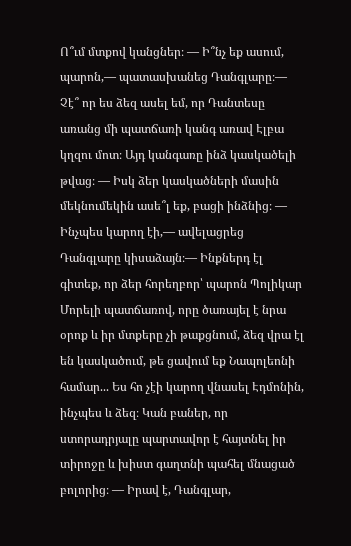Ո՞ւմ մտքով կանցներ։ — Ի՞նչ եք ասում, պարոն,— պատասխանեց Դանգլարը։— Չէ՞ որ ես ձեզ ասել եմ, որ Դանտեսը առանց մի պատճառի կանգ առավ Էլբա կղզու մոտ։ Այդ կանգառը ինձ կասկածելի թվաց։ — Իսկ ձեր կասկածների մասին մեկնումեկին ասե՞լ եք, բացի ինձնից։ — Ինչպես կարող էի,— ավելացրեց Դանգլարը կիսաձայն։— Ինքներդ էլ գիտեք, որ ձեր հորեղբոր՝ պարոն Պոլիկար Մորելի պատճառով, որը ծառայել է նրա օրոք և իր մտքերը չի թաքցնում, ձեզ վրա էլ են կասկածում, թե ցավում եք Նապոլեոնի համար... Ես հո չէի կարող վնասել Էդմոնին, ինչպես և ձեզ։ Կան բաներ, որ ստորադրյալը պարտավոր է հայտնել իր տիրոջը և խիստ գաղտնի պահել մնացած բոլորից։ — Իրավ է, Դանգլար,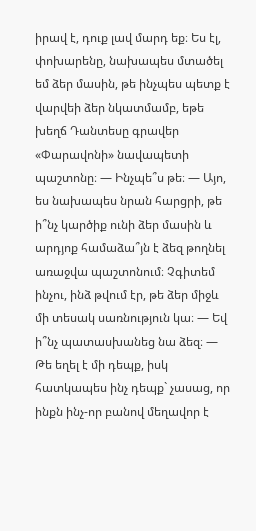իրավ է, դուք լավ մարդ եք։ Ես էլ, փոխարենը, նախապես մտածել եմ ձեր մասին, թե ինչպես պետք է վարվեի ձեր նկատմամբ, եթե խեղճ Դանտեսը գրավեր «Փարավոնի» նավապետի պաշտոնը։ — Ինչպե՞ս թե։ — Այո, ես նախապես նրան հարցրի, թե ի՞նչ կարծիք ունի ձեր մասին և արդյոք համաձա՞յն է ձեզ թողնել առաջվա պաշտոնում։ Չգիտեմ ինչու, ինձ թվում էր, թե ձեր միջև մի տեսակ սառնություն կա։ — Եվ ի՞նչ պատասխանեց նա ձեզ։ — Թե եղել է մի դեպք, իսկ հատկապես ինչ դեպք` չասաց, որ ինքն ինչ-որ բանով մեղավոր է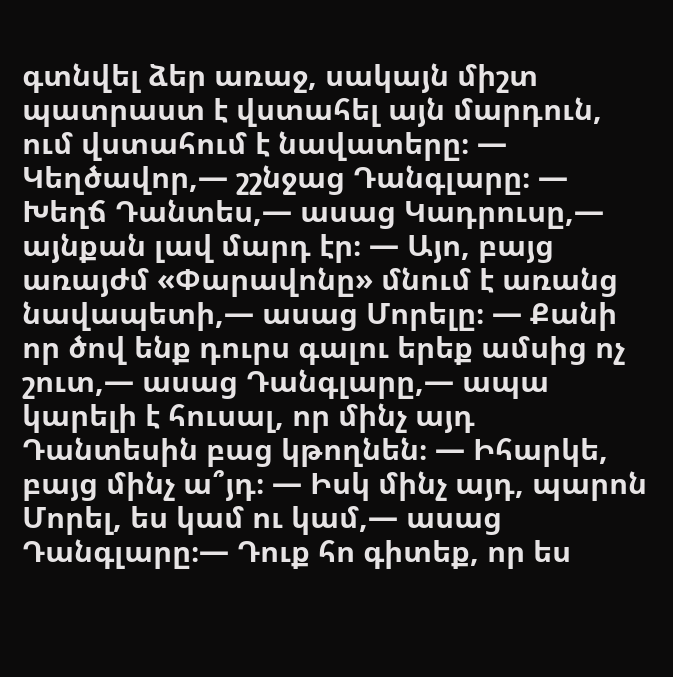գտնվել ձեր առաջ, սակայն միշտ պատրաստ է վստահել այն մարդուն, ում վստահում է նավատերը։ — Կեղծավոր,— շշնջաց Դանգլարը։ — Խեղճ Դանտես,— ասաց Կադրուսը,— այնքան լավ մարդ էր։ — Այո, բայց առայժմ «Փարավոնը» մնում է առանց նավապետի,— ասաց Մորելը։ — Քանի որ ծով ենք դուրս գալու երեք ամսից ոչ շուտ,— ասաց Դանգլարը,— ապա կարելի է հուսալ, որ մինչ այդ Դանտեսին բաց կթողնեն։ — Իհարկե, բայց մինչ ա՞յդ։ — Իսկ մինչ այդ, պարոն Մորել, ես կամ ու կամ,— ասաց Դանգլարը։— Դուք հո գիտեք, որ ես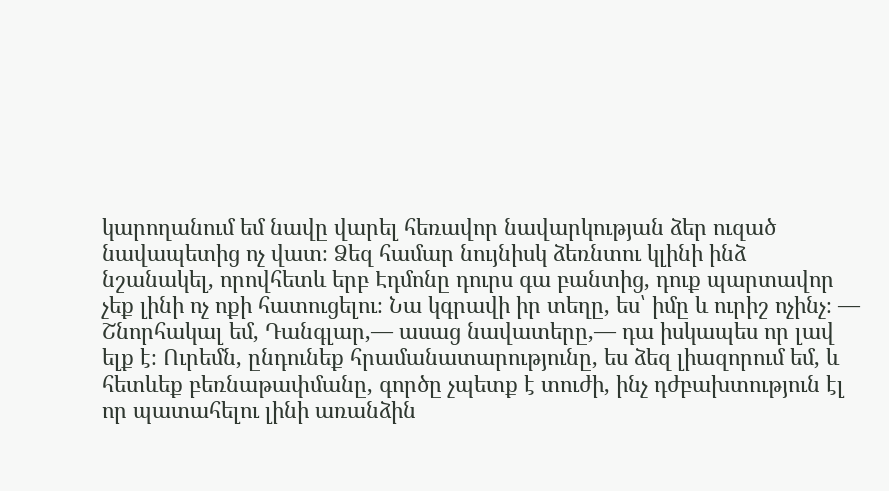կարողանում եմ նավը վարել հեռավոր նավարկության ձեր ուզած նավապետից ոչ վատ։ Ձեզ համար նույնիսկ ձեռնտու կլինի ինձ նշանակել, որովհետև երբ Էդմոնը դուրս գա բանտից, դուք պարտավոր չեք լինի ոչ ոքի հատուցելու։ Նա կգրավի իր տեղը, ես՝ իմը և ուրիշ ոչինչ։ — Շնորհակալ եմ, Դանգլար,— ասաց նավատերը,— դա իսկապես որ լավ ելք է։ Ուրեմն, ընդունեք հրամանատարությունը, ես ձեզ լիազորում եմ, և հետևեք բեռնաթափմանը, գործը չպետք է տուժի, ինչ դժբախտություն էլ որ պատահելու լինի առանձին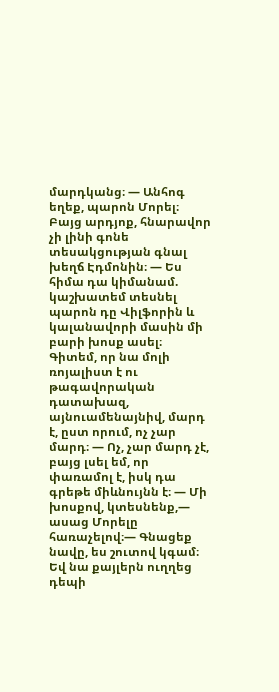մարդկանց։ — Անհոգ եղեք, պարոն Մորել։ Բայց արդյոք, հնարավոր չի լինի գոնե տեսակցության գնալ խեղճ Էդմոնին։ — Ես հիմա դա կիմանամ. կաշխատեմ տեսնել պարոն դը Վիլֆորին և կալանավորի մասին մի բարի խոսք ասել։ Գիտեմ, որ նա մոլի ռոյալիստ է ու թագավորական դատախազ, այնուամենայնիվ, մարդ է, ըստ որում, ոչ չար մարդ։ — Ոչ, չար մարդ չէ, բայց լսել եմ, որ փառամոլ է, իսկ դա գրեթե միևնույնն է։ — Մի խոսքով, կտեսնենք,— ասաց Մորելը հառաչելով։— Գնացեք նավը, ես շուտով կգամ։ Եվ նա քայլերն ուղղեց դեպի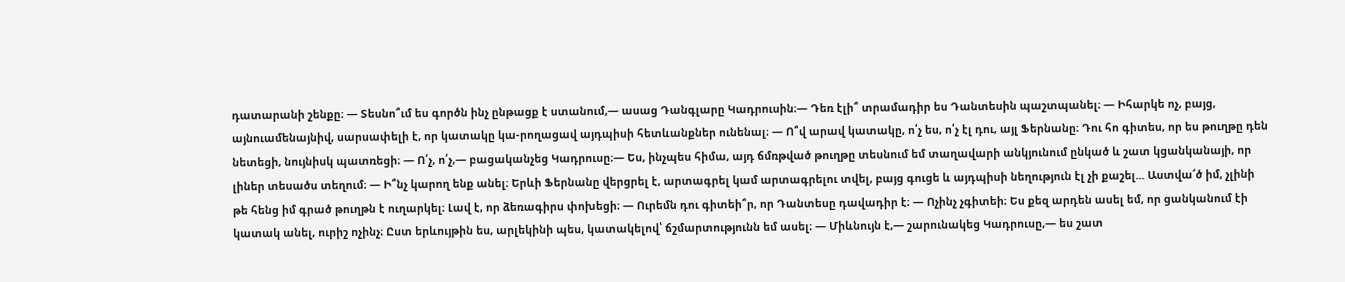դատարանի շենքը։ — Տեսնո՞ւմ ես գործն ինչ ընթացք է ստանում,— ասաց Դանգլարը Կադրուսին։— Դեռ էլի՞ տրամադիր ես Դանտեսին պաշտպանել։ — Իհարկե ոչ, բայց, այնուամենայնիվ, սարսափելի է, որ կատակը կա-րողացավ այդպիսի հետևանքներ ունենալ։ — Ո՞վ արավ կատակը, ո՛չ ես, ո՛չ էլ դու, այլ Ֆերնանը։ Դու հո գիտես, որ ես թուղթը դեն նետեցի, նույնիսկ պատռեցի։ — Ո՛չ, ո՛չ,— բացականչեց Կադրուսը։— Ես, ինչպես հիմա, այդ ճմռթված թուղթը տեսնում եմ տաղավարի անկյունում ընկած և շատ կցանկանայի, որ լիներ տեսածս տեղում։ — Ի՞նչ կարող ենք անել։ Երևի Ֆերնանը վերցրել է, արտագրել կամ արտագրելու տվել, բայց գուցե և այդպիսի նեղություն էլ չի քաշել... Աստվա՜ծ իմ, չլինի թե հենց իմ գրած թուղթն է ուղարկել։ Լավ է, որ ձեռագիրս փոխեցի։ — Ուրեմն դու գիտեի՞ր, որ Դանտեսը դավադիր է։ — Ոչինչ չգիտեի։ Ես քեզ արդեն ասել եմ, որ ցանկանում էի կատակ անել, ուրիշ ոչինչ։ Ըստ երևույթին ես, արլեկինի պես, կատակելով՝ ճշմարտությունն եմ ասել։ — Միևնույն է,— շարունակեց Կադրուսը,— ես շատ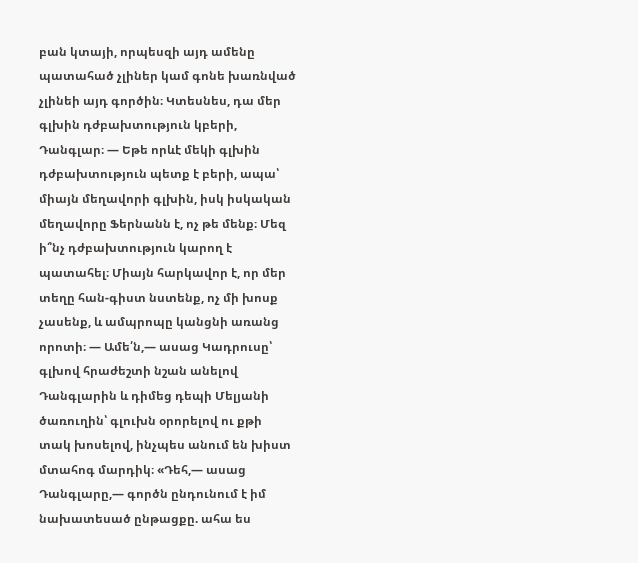բան կտայի, որպեսզի այդ ամենը պատահած չլիներ կամ գոնե խառնված չլինեի այդ գործին։ Կտեսնես, դա մեր գլխին դժբախտություն կբերի, Դանգլար։ — Եթե որևէ մեկի գլխին դժբախտություն պետք է բերի, ապա՝ միայն մեղավորի գլխին, իսկ իսկական մեղավորը Ֆերնանն է, ոչ թե մենք։ Մեզ ի՞նչ դժբախտություն կարող է պատահել։ Միայն հարկավոր է, որ մեր տեղը հան-գիստ նստենք, ոչ մի խոսք չասենք, և ամպրոպը կանցնի առանց որոտի։ — Ամե՛ն,— ասաց Կադրուսը՝ գլխով հրաժեշտի նշան անելով Դանգլարին և դիմեց դեպի Մելյանի ծառուղին՝ գլուխն օրորելով ու քթի տակ խոսելով, ինչպես անում են խիստ մտահոգ մարդիկ։ «Դեհ,— ասաց Դանգլարը,— գործն ընդունում է իմ նախատեսած ընթացքը. ահա ես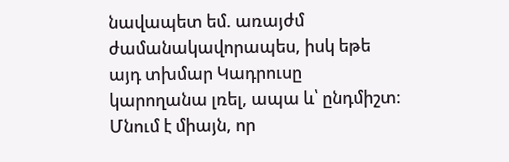նավապետ եմ. առայժմ ժամանակավորապես, իսկ եթե այդ տխմար Կադրուսը կարողանա լռել, ապա և՝ ընդմիշտ։ Մնում է միայն, որ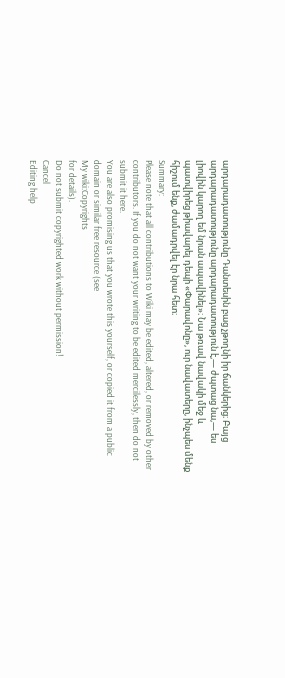արդարադատությունը Դանտեսին բաց չթողնի իր ճանկերից։ Բայց արդարադատությունը արդարադատություն է,— ժպտաց նա,— ես լիովին կարող եմ նրան ապավինել»։ Նա թռավ նավակի մեջ և պատվիրեց թիավարել դեպի «Փարավոնը», ուր նավատերը, ինչպես մենք հիշում ենք, ժամադրվել էր նրա հետ։
Summary:
Please note that all contributions to Wiki may be edited, altered, or removed by other contributors. If you do not want your writing to be edited mercilessly, then do not submit it here.
You are also promising us that you wrote this yourself, or copied it from a public domain or similar free resource (see
My wiki:Copyrights
for details).
Do not submit copyrighted work without permission!
Cancel
Editing help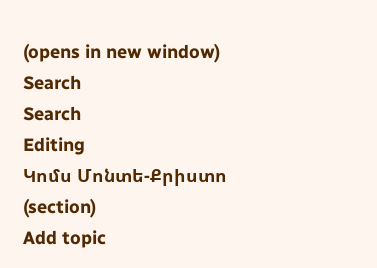(opens in new window)
Search
Search
Editing
Կոմս Մոնտե-Քրիստո
(section)
Add topic